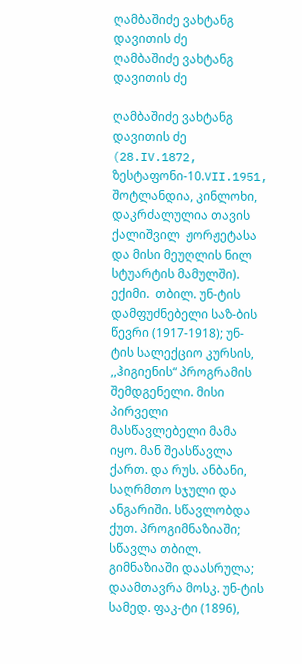ღამბაშიძე ვახტანგ დავითის ძე
ღამბაშიძე ვახტანგ დავითის ძე

ღამბაშიძე ვახტანგ დავითის ძე (28.IV.1872, ზესტაფონი-10.VII.1951, შოტლანდია, კინლოხი, დაკრძალულია თავის ქალიშვილ  ჟორჟეტასა და მისი მეუღლის ნილ სტუარტის მამულში). ექიმი.  თბილ. უნ-ტის დამფუძნებელი საზ-ბის წევრი (1917-1918); უნ-ტის სალექციო კურსის, ,,ჰიგიენის“ პროგრამის შემდგენელი. მისი პირველი მასწავლებელი მამა იყო. მან შეასწავლა ქართ. და რუს. ანბანი, საღრმთო სჯული და ანგარიში. სწავლობდა ქუთ. პროგიმნაზიაში;  სწავლა თბილ. გიმნაზიაში დაასრულა; დაამთავრა მოსკ. უნ-ტის სამედ. ფაკ-ტი (1896),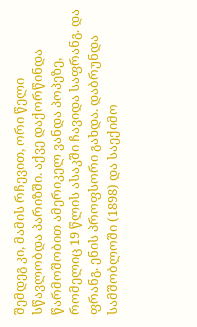შემდეგ კი, მამის რჩევით, ორი წელი სწავლობდა პარიზში. აქვე დაქორწინდა წარმოშობით ამერიკელ ვანდა პოპეზე, რომელიც 19 წლის ასაკში ჩავიდა საფრანგ. და ფრანგ. ენის პროფსორი გახდა. დაბრუნდა სამშობლოში (1898) და საექიმო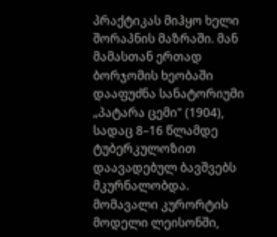პრაქტიკას მიჰყო ხელი შორაპნის მაზრაში. მან მამასთან ერთად ბორჯომის ხეობაში დააფუძნა სანატორიუმი „პატარა ცემი" (1904), სადაც 8–16 წლამდე ტუბერკულოზით დაავადებულ ბავშვებს მკურნალობდა. მომავალი კურორტის მოდელი ლეისონში,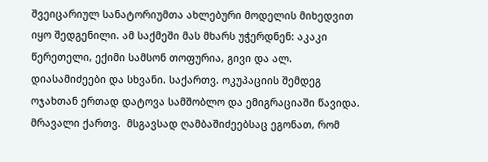შვეიცარიულ სანატორიუმთა ახლებური მოდელის მიხედვით იყო შედგენილი. ამ საქმეში მას მხარს უჭერდნენ: აკაკი წერეთელი, ექიმი სამსონ თოფურია, გივი და ალ. დიასამიძეები და სხვანი. საქართვ. ოკუპაციის შემდეგ ოჯახთან ერთად დატოვა სამშობლო და ემიგრაციაში წავიდა. მრავალი ქართვ.  მსგავსად ღამბაშიძეებსაც ეგონათ, რომ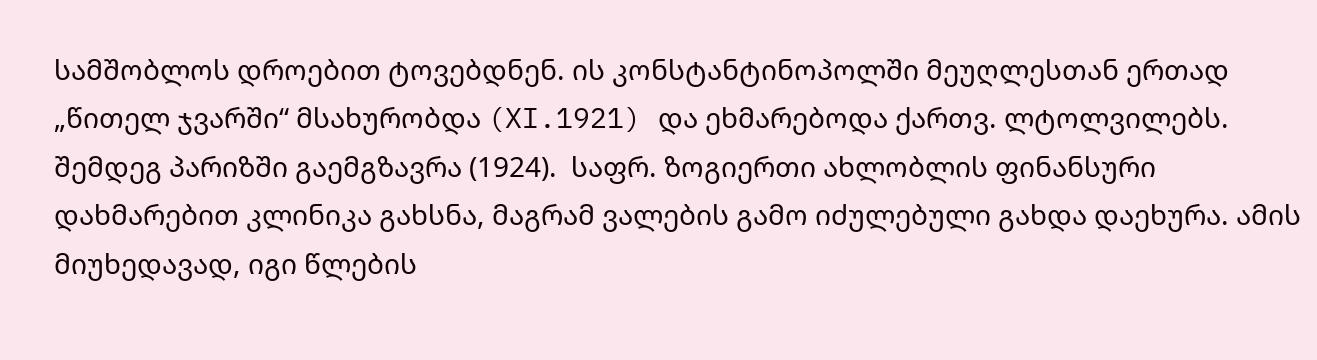სამშობლოს დროებით ტოვებდნენ. ის კონსტანტინოპოლში მეუღლესთან ერთად „წითელ ჯვარში“ მსახურობდა (XI.1921) და ეხმარებოდა ქართვ. ლტოლვილებს. შემდეგ პარიზში გაემგზავრა (1924).  საფრ. ზოგიერთი ახლობლის ფინანსური დახმარებით კლინიკა გახსნა, მაგრამ ვალების გამო იძულებული გახდა დაეხურა. ამის მიუხედავად, იგი წლების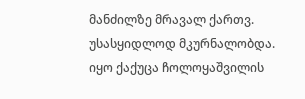მანძილზე მრავალ ქართვ. უსასყიდლოდ მკურნალობდა. იყო ქაქუცა ჩოლოყაშვილის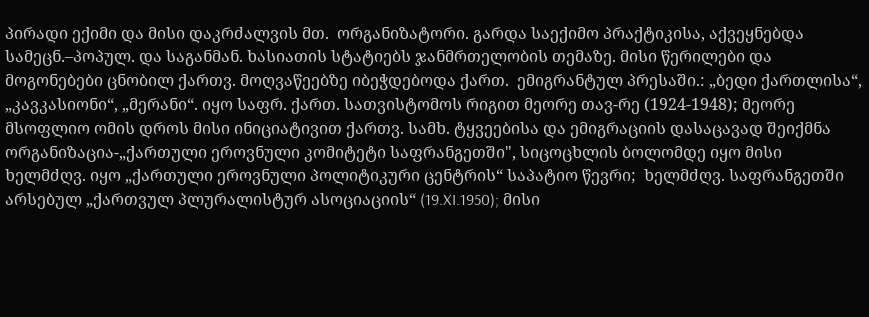პირადი ექიმი და მისი დაკრძალვის მთ.  ორგანიზატორი. გარდა საექიმო პრაქტიკისა, აქვეყნებდა სამეცნ.–პოპულ. და საგანმან. ხასიათის სტატიებს ჯანმრთელობის თემაზე. მისი წერილები და მოგონებები ცნობილ ქართვ. მოღვაწეებზე იბეჭდებოდა ქართ.  ემიგრანტულ პრესაში.: „ბედი ქართლისა“, „კავკასიონი“, „მერანი“. იყო საფრ. ქართ. სათვისტომოს რიგით მეორე თავ-რე (1924-1948); მეორე მსოფლიო ომის დროს მისი ინიციატივით ქართვ. სამხ. ტყვეებისა და ემიგრაციის დასაცავად შეიქმნა ორგანიზაცია-„ქართული ეროვნული კომიტეტი საფრანგეთში", სიცოცხლის ბოლომდე იყო მისი ხელმძღვ. იყო „ქართული ეროვნული პოლიტიკური ცენტრის“ საპატიო წევრი;  ხელმძღვ. საფრანგეთში არსებულ „ქართვულ პლურალისტურ ასოციაციის“ (19.XI.1950); მისი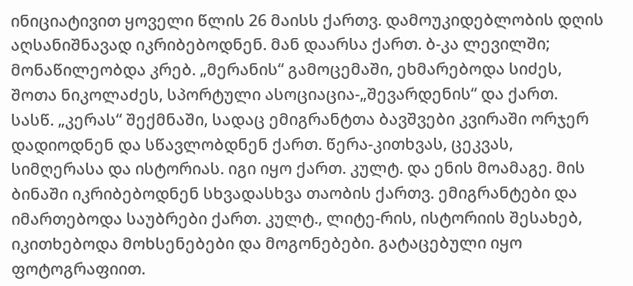ინიციატივით ყოველი წლის 26 მაისს ქართვ. დამოუკიდებლობის დღის აღსანიშნავად იკრიბებოდნენ. მან დაარსა ქართ. ბ-კა ლევილში; მონაწილეობდა კრებ. „მერანის“ გამოცემაში, ეხმარებოდა სიძეს, შოთა ნიკოლაძეს, სპორტული ასოციაცია-„შევარდენის“ და ქართ. სასწ. „კერას“ შექმნაში, სადაც ემიგრანტთა ბავშვები კვირაში ორჯერ დადიოდნენ და სწავლობდნენ ქართ. წერა-კითხვას, ცეკვას, სიმღერასა და ისტორიას. იგი იყო ქართ. კულტ. და ენის მოამაგე. მის ბინაში იკრიბებოდნენ სხვადასხვა თაობის ქართვ. ემიგრანტები და იმართებოდა საუბრები ქართ. კულტ., ლიტე-რის, ისტორიის შესახებ, იკითხებოდა მოხსენებები და მოგონებები. გატაცებული იყო ფოტოგრაფიით.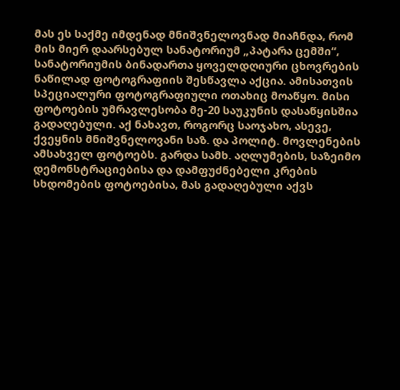მას ეს საქმე იმდენად მნიშვნელოვნად მიაჩნდა, რომ მის მიერ დაარსებულ სანატორიუმ „პატარა ცემში“, სანატორიუმის ბინადართა ყოველდღიური ცხოვრების ნაწილად ფოტოგრაფიის შესწავლა აქცია. ამისათვის სპეციალური ფოტოგრაფიული ოთახიც მოაწყო. მისი ფოტოების უმრავლესობა მე-20 საუკუნის დასაწყისშია გადაღებული. აქ ნახავთ, როგორც საოჯახო, ასევე, ქვეყნის მნიშვნელოვანი საზ. და პოლიტ. მოვლენების ამსახველ ფოტოებს. გარდა სამხ. აღლუმების, საზეიმო დემონსტრაციებისა და დამფუძნებელი კრების სხდომების ფოტოებისა, მას გადაღებული აქვს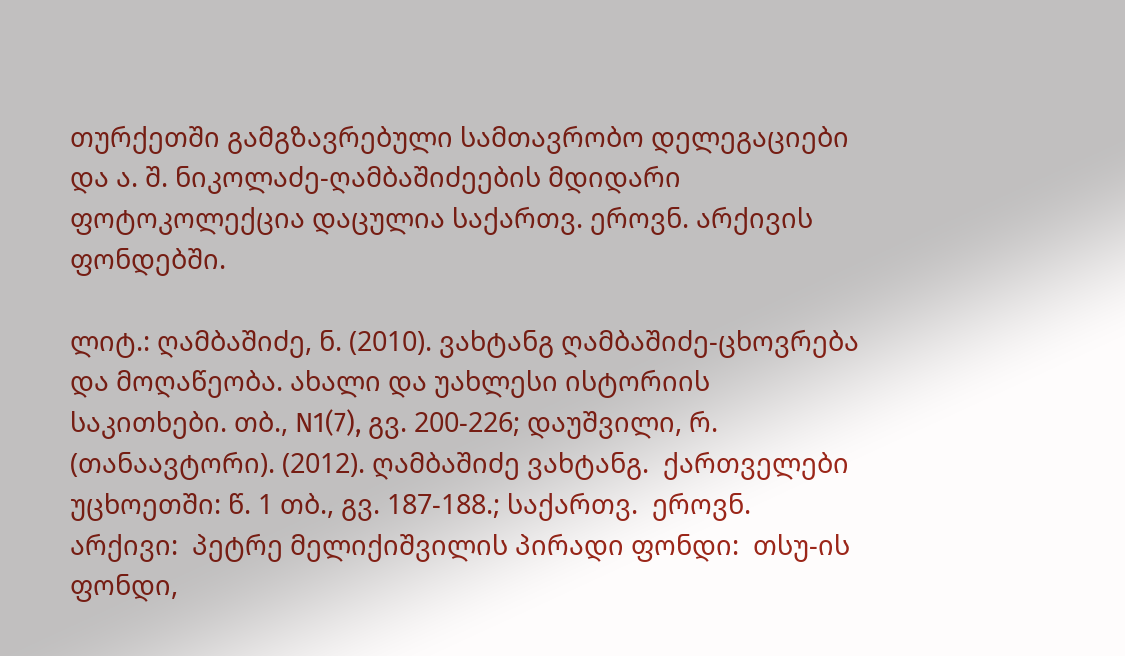თურქეთში გამგზავრებული სამთავრობო დელეგაციები და ა. შ. ნიკოლაძე-ღამბაშიძეების მდიდარი ფოტოკოლექცია დაცულია საქართვ. ეროვნ. არქივის ფონდებში.

ლიტ.: ღამბაშიძე, ნ. (2010). ვახტანგ ღამბაშიძე-ცხოვრება და მოღაწეობა. ახალი და უახლესი ისტორიის საკითხები. თბ., N1(7), გვ. 200-226; დაუშვილი, რ. (თანაავტორი). (2012). ღამბაშიძე ვახტანგ.  ქართველები უცხოეთში: წ. 1 თბ., გვ. 187-188.; საქართვ.  ეროვნ. არქივი:  პეტრე მელიქიშვილის პირადი ფონდი:  თსუ-ის ფონდი,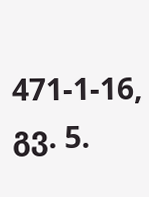471-1-16, გვ. 5.